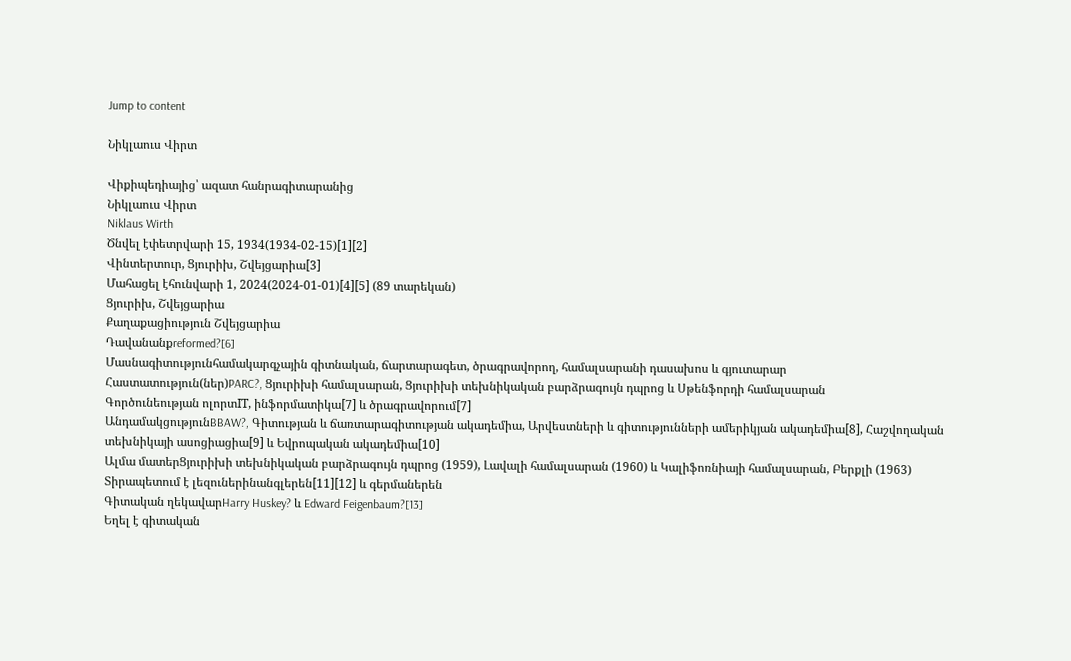Jump to content

Նիկլաուս Վիրտ

Վիքիպեդիայից՝ ազատ հանրագիտարանից
Նիկլաուս Վիրտ
Niklaus Wirth
Ծնվել էփետրվարի 15, 1934(1934-02-15)[1][2]
Վինտերտուր, Ցյուրիխ, Շվեյցարիա[3]
Մահացել էհունվարի 1, 2024(2024-01-01)[4][5] (89 տարեկան)
Ցյուրիխ, Շվեյցարիա
Քաղաքացիություն Շվեյցարիա
Դավանանքreformed?[6]
Մասնագիտությունհամակարգչային գիտնական, ճարտարագետ, ծրագրավորող, համալսարանի դասախոս և գյուտարար
Հաստատություն(ներ)PARC?, Ցյուրիխի համալսարան, Ցյուրիխի տեխնիկական բարձրագույն դպրոց և Սթենֆորդի համալսարան
Գործունեության ոլորտIT, ինֆորմատիկա[7] և ծրագրավորում[7]
ԱնդամակցությունBBAW?, Գիտության և ճառտարագիտության ակադեմիա, Արվեստների և գիտությունների ամերիկյան ակադեմիա[8], Հաշվողական տեխնիկայի ասոցիացիա[9] և Եվրոպական ակադեմիա[10]
Ալմա մատերՑյուրիխի տեխնիկական բարձրագույն դպրոց (1959), Լավալի համալսարան (1960) և Կալիֆոռնիայի համալսարան, Բերքլի (1963)
Տիրապետում է լեզուներինանգլերեն[11][12] և գերմաներեն
Գիտական ղեկավարHarry Huskey? և Edward Feigenbaum?[13]
Եղել է գիտական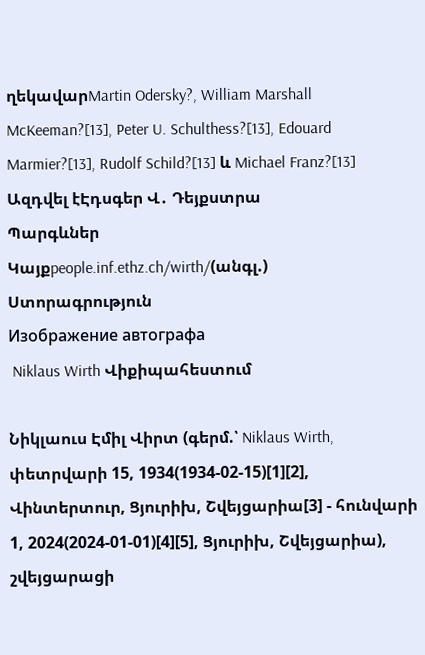ղեկավարMartin Odersky?, William Marshall McKeeman?[13], Peter U. Schulthess?[13], Edouard Marmier?[13], Rudolf Schild?[13] և Michael Franz?[13]
Ազդվել էԷդսգեր Վ․ Դեյքստրա
Պարգևներ
Կայքpeople.inf.ethz.ch/wirth/(անգլ.)
Ստորագրություն
Изображение автографа
 Niklaus Wirth Վիքիպահեստում

Նիկլաուս Էմիլ Վիրտ (գերմ.՝ Niklaus Wirth, փետրվարի 15, 1934(1934-02-15)[1][2], Վինտերտուր, Ցյուրիխ, Շվեյցարիա[3] - հունվարի 1, 2024(2024-01-01)[4][5], Ցյուրիխ, Շվեյցարիա), շվեյցարացի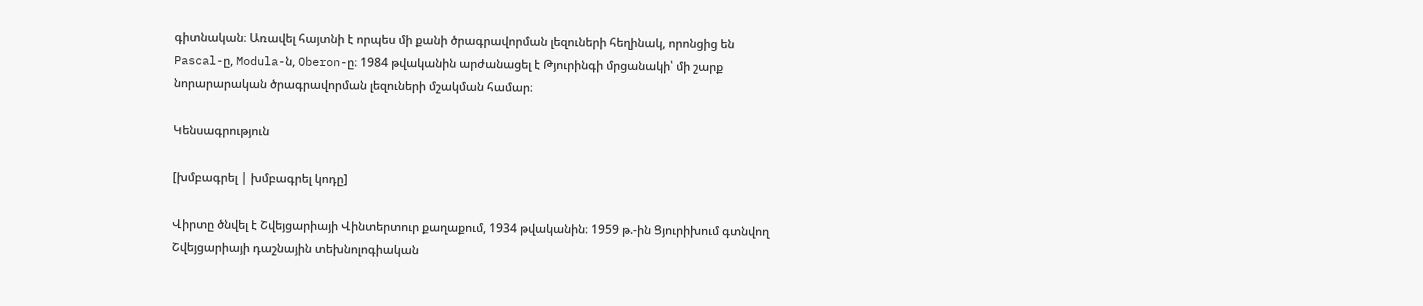գիտնական։ Առավել հայտնի է որպես մի քանի ծրագրավորման լեզուների հեղինակ, որոնցից են Pascal-ը, Modula-ն, Oberon-ը։ 1984 թվականին արժանացել է Թյուրինգի մրցանակի՝ մի շարք նորարարական ծրագրավորման լեզուների մշակման համար։

Կենսագրություն

[խմբագրել | խմբագրել կոդը]

Վիրտը ծնվել է Շվեյցարիայի Վինտերտուր քաղաքում, 1934 թվականին։ 1959 թ.-ին Ցյուրիխում գտնվող Շվեյցարիայի դաշնային տեխնոլոգիական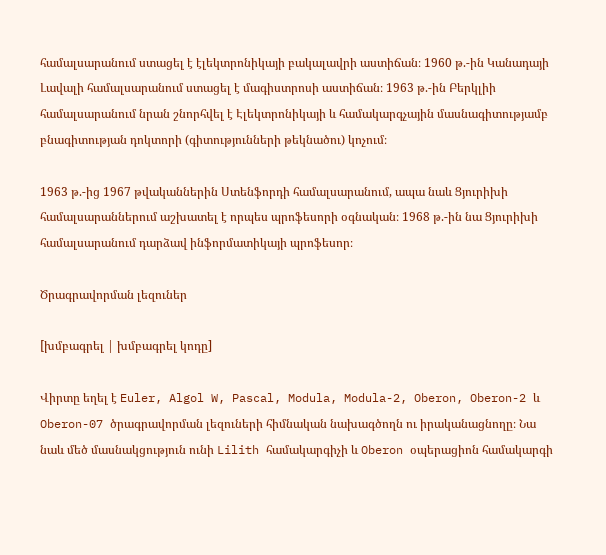համալսարանում ստացել է էլեկտրոնիկայի բակալավրի աստիճան։ 1960 թ.-ին Կանադայի Լավալի համալսարանում ստացել է մագիստրոսի աստիճան։ 1963 թ.-ին Բերկլիի համալսարանում նրան շնորհվել է Էլեկտրոնիկայի և համակարգչային մասնագիտությամբ բնագիտության դոկտորի (գիտությունների թեկնածու) կոչում։

1963 թ.-ից 1967 թվականներին Ստենֆորդի համալսարանում, ապա նաև Ցյուրիխի համալսարաններում աշխատել է որպես պրոֆեսորի օգնական։ 1968 թ.-ին նա Ցյուրիխի համալսարանում դարձավ ինֆորմատիկայի պրոֆեսոր։

Ծրագրավորման լեզուներ

[խմբագրել | խմբագրել կոդը]

Վիրտը եղել է Euler, Algol W, Pascal, Modula, Modula-2, Oberon, Oberon-2 և Oberon-07 ծրագրավորման լեզուների հիմնական նախագծողն ու իրականացնողը։ Նա նաև մեծ մասնակցություն ունի Lilith համակարգիչի և Oberon օպերացիոն համակարգի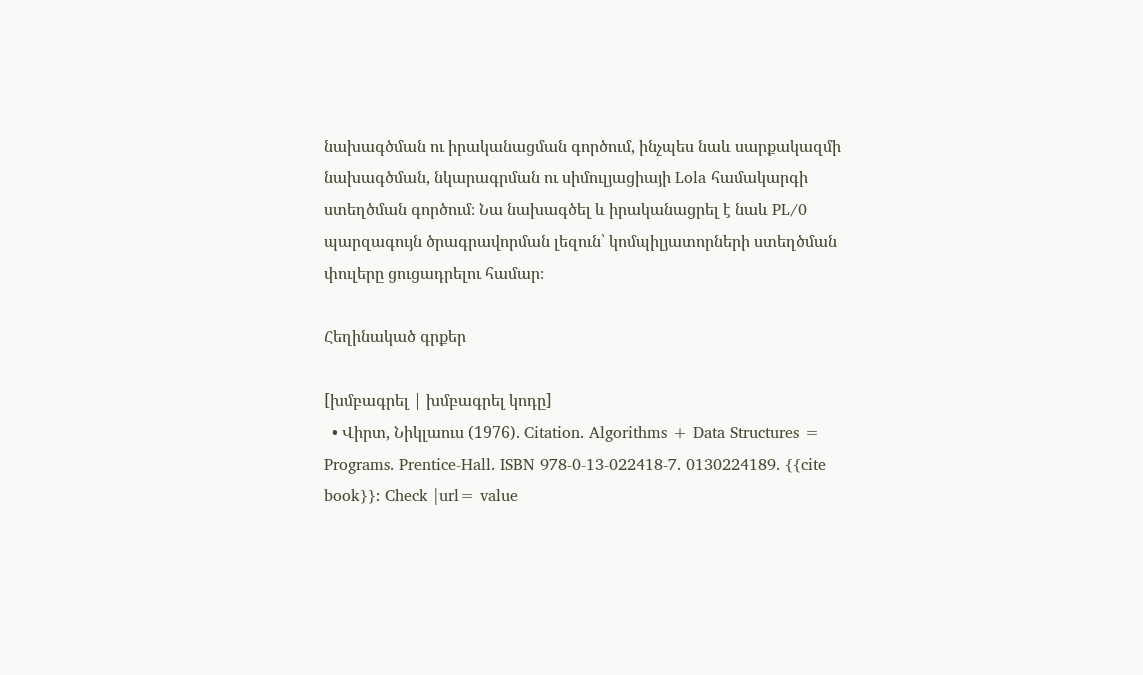նախագծման ու իրականացման գործում, ինչպես նաև սարքակազմի նախագծման, նկարագրման ու սիմուլյացիայի Lola համակարգի ստեղծման գործում։ Նա նախագծել և իրականացրել է նաև PL/0 պարզագույն ծրագրավորման լեզուն՝ կոմպիլյատորների ստեղծման փուլերը ցուցադրելու համար։

Հեղինակած գրքեր

[խմբագրել | խմբագրել կոդը]
  • Վիրտ, Նիկլաուս (1976). Citation. Algorithms + Data Structures = Programs. Prentice-Hall. ISBN 978-0-13-022418-7. 0130224189. {{cite book}}: Check |url= value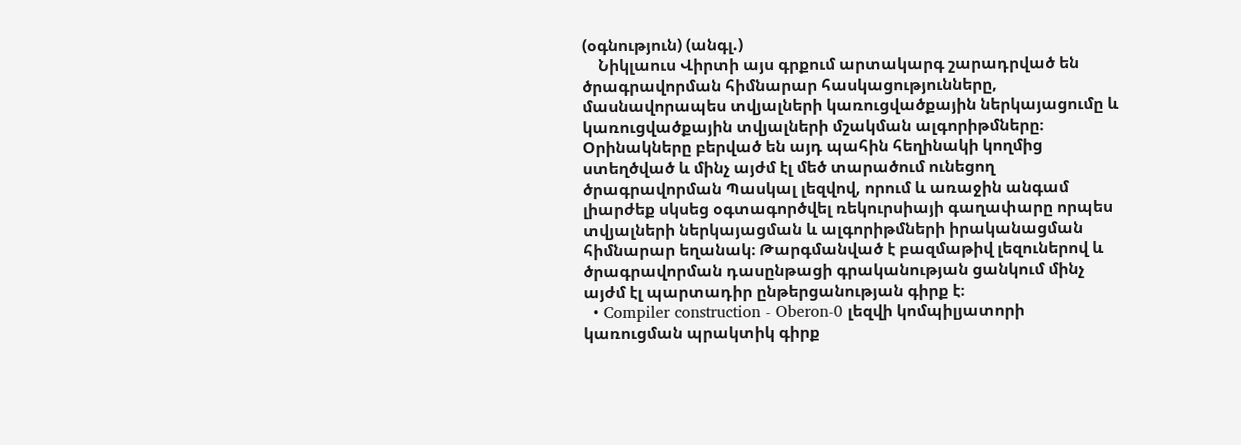(օգնություն) (անգլ.)
    Նիկլաուս Վիրտի այս գրքում արտակարգ շարադրված են ծրագրավորման հիմնարար հասկացությունները, մասնավորապես տվյալների կառուցվածքային ներկայացումը և կառուցվածքային տվյալների մշակման ալգորիթմները։ Օրինակները բերված են այդ պահին հեղինակի կողմից ստեղծված և մինչ այժմ էլ մեծ տարածում ունեցող ծրագրավորման Պասկալ լեզվով, որում և առաջին անգամ լիարժեք սկսեց օգտագործվել ռեկուրսիայի գաղափարը որպես տվյալների ներկայացման և ալգորիթմների իրականացման հիմնարար եղանակ։ Թարգմանված է բազմաթիվ լեզուներով և ծրագրավորման դասընթացի գրականության ցանկում մինչ այժմ էլ պարտադիր ընթերցանության գիրք է։
  • Compiler construction - Oberon-0 լեզվի կոմպիլյատորի կառուցման պրակտիկ գիրք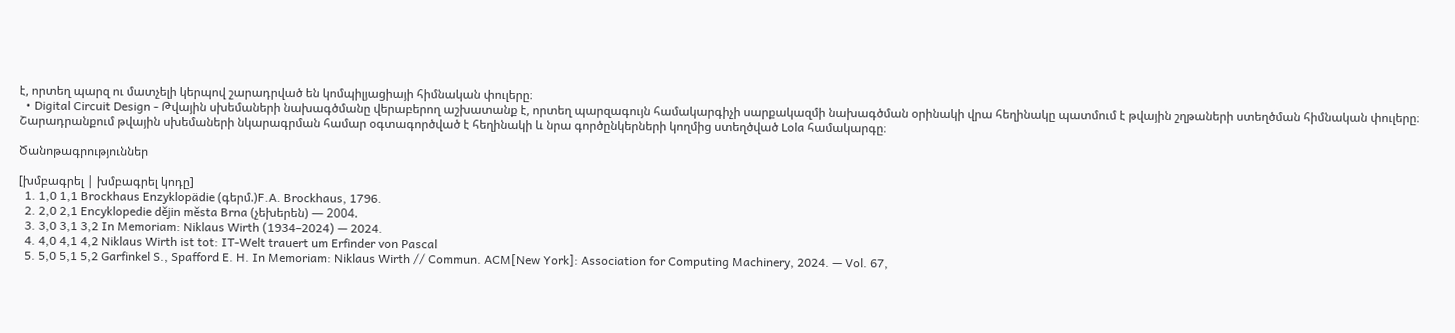է, որտեղ պարզ ու մատչելի կերպով շարադրված են կոմպիլյացիայի հիմնական փուլերը։
  • Digital Circuit Design - Թվային սխեմաների նախագծմանը վերաբերող աշխատանք է, որտեղ պարզագույն համակարգիչի սարքակազմի նախագծման օրինակի վրա հեղինակը պատմում է թվային շղթաների ստեղծման հիմնական փուլերը։ Շարադրանքում թվային սխեմաների նկարագրման համար օգտագործված է հեղինակի և նրա գործընկերների կողմից ստեղծված Lola համակարգը։

Ծանոթագրություններ

[խմբագրել | խմբագրել կոդը]
  1. 1,0 1,1 Brockhaus Enzyklopädie (գերմ.)F.A. Brockhaus, 1796.
  2. 2,0 2,1 Encyklopedie dějin města Brna (չեխերեն) — 2004.
  3. 3,0 3,1 3,2 In Memoriam: Niklaus Wirth (1934–2024) — 2024.
  4. 4,0 4,1 4,2 Niklaus Wirth ist tot: IT-Welt trauert um Erfinder von Pascal
  5. 5,0 5,1 5,2 Garfinkel S., Spafford E. H. In Memoriam: Niklaus Wirth // Commun. ACM[New York]: Association for Computing Machinery, 2024. — Vol. 67,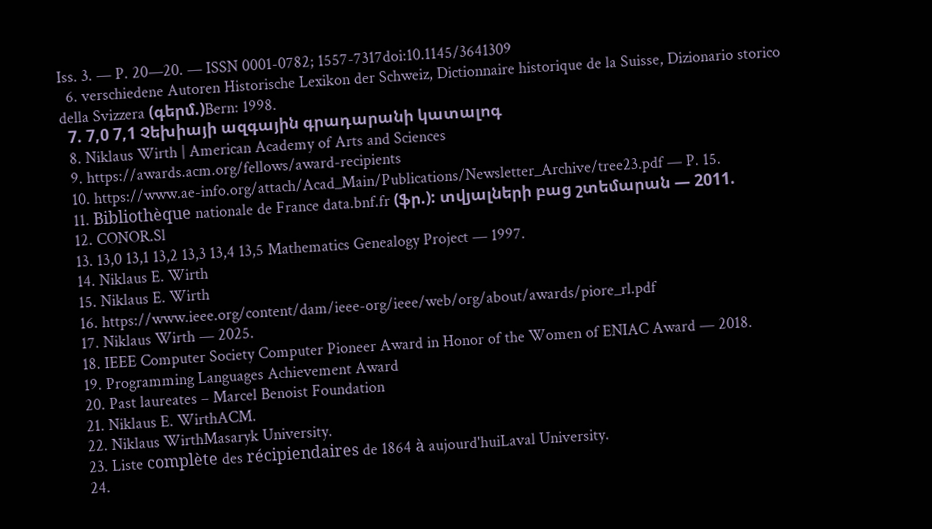Iss. 3. — P. 20—20. — ISSN 0001-0782; 1557-7317doi:10.1145/3641309
  6. verschiedene Autoren Historische Lexikon der Schweiz, Dictionnaire historique de la Suisse, Dizionario storico della Svizzera (գերմ.)Bern: 1998.
  7. 7,0 7,1 Չեխիայի ազգային գրադարանի կատալոգ
  8. Niklaus Wirth | American Academy of Arts and Sciences
  9. https://awards.acm.org/fellows/award-recipients
  10. https://www.ae-info.org/attach/Acad_Main/Publications/Newsletter_Archive/tree23.pdf — P. 15.
  11. Bibliothèque nationale de France data.bnf.fr (ֆր.): տվյալների բաց շտեմարան — 2011.
  12. CONOR.Sl
  13. 13,0 13,1 13,2 13,3 13,4 13,5 Mathematics Genealogy Project — 1997.
  14. Niklaus E. Wirth
  15. Niklaus E. Wirth
  16. https://www.ieee.org/content/dam/ieee-org/ieee/web/org/about/awards/piore_rl.pdf
  17. Niklaus Wirth — 2025.
  18. IEEE Computer Society Computer Pioneer Award in Honor of the Women of ENIAC Award — 2018.
  19. Programming Languages Achievement Award
  20. Past laureates – Marcel Benoist Foundation
  21. Niklaus E. WirthACM.
  22. Niklaus WirthMasaryk University.
  23. Liste complète des récipiendaires de 1864 à aujourd'huiLaval University.
  24.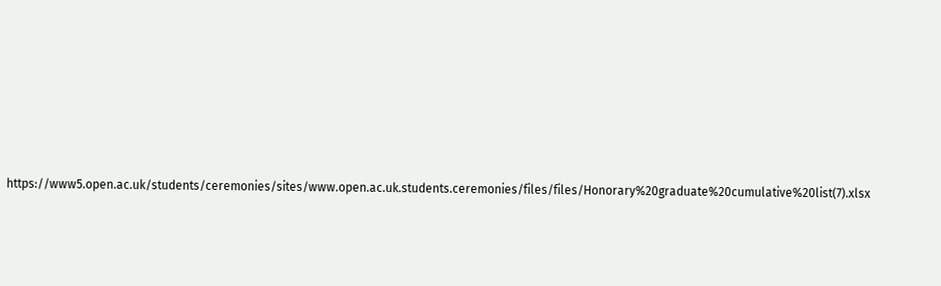https://www5.open.ac.uk/students/ceremonies/sites/www.open.ac.uk.students.ceremonies/files/files/Honorary%20graduate%20cumulative%20list(7).xlsx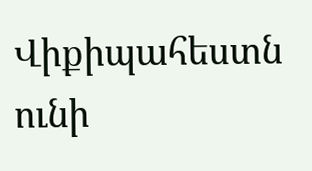Վիքիպահեստն ունի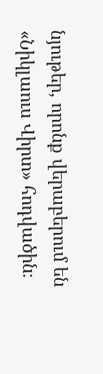նյութեր, որոնք վերաբերում են «Նիկլաուս Վիրտ» հոդվածին։